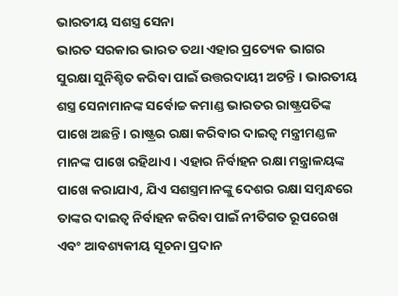ଭାରତୀୟ ସଶସ୍ତ୍ର ସେନା
ଭାରତ ସରକାର ଭାରତ ତଥା ଏହାର ପ୍ରତ୍ୟେକ ଭାଗର ସୁରକ୍ଷା ସୁନିଶ୍ଚିତ କରିବା ପାଇଁ ଉତ୍ତରଦାୟୀ ଅଟନ୍ତି । ଭାରତୀୟ ଶସ୍ତ୍ର ସେନାମାନଙ୍କ ସର୍ବୋଚ୍ଚ କମାଣ୍ଡ ଭାରତର ରାଷ୍ଟ୍ରପତିଙ୍କ ପାଖେ ଅଛନ୍ତି । ରାଷ୍ଟ୍ରର ରକ୍ଷା କରିବାର ଦାଇତ୍ୱ ମନ୍ତ୍ରୀମଣ୍ଡଳ ମାନଙ୍କ ପାଖେ ରହିଥାଏ । ଏହାର ନିର୍ବାହନ ରକ୍ଷା ମନ୍ତ୍ରାଳୟଙ୍କ ପାଖେ କରାଯାଏ, ଯିଏ ସଶସ୍ତ୍ରମାନଙ୍କୁ ଦେଶର ରକ୍ଷା ସମ୍ବନ୍ଧରେ ତାଙ୍କର ଦାଇତ୍ୱ ନିର୍ବାହନ କରିବା ପାଇଁ ନୀତିଗତ ରୂପରେଖ ଏବଂ ଆବଶ୍ୟକୀୟ ସୂଚନା ପ୍ରଦାନ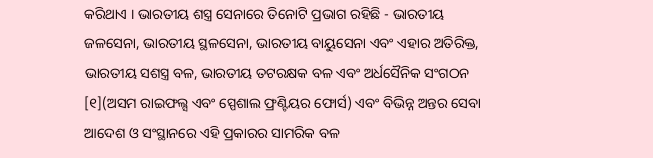କରିଥାଏ । ଭାରତୀୟ ଶସ୍ତ୍ର ସେନାରେ ତିନୋଟି ପ୍ରଭାଗ ରହିଛି - ଭାରତୀୟ ଜଳସେନା, ଭାରତୀୟ ସ୍ଥଳସେନା, ଭାରତୀୟ ବାୟୁସେନା ଏବଂ ଏହାର ଅତିରିକ୍ତ, ଭାରତୀୟ ସଶସ୍ତ୍ର ବଳ, ଭାରତୀୟ ତଟରକ୍ଷକ ବଳ ଏବଂ ଅର୍ଧସୈନିକ ସଂଗଠନ [୧](ଅସମ ରାଇଫଲ୍ସ ଏବଂ ସ୍ପେଶାଲ ଫ୍ରଣ୍ଟିୟର ଫୋର୍ସ) ଏବଂ ବିଭିନ୍ନ ଅନ୍ତର ସେବା ଆଦେଶ ଓ ସଂସ୍ଥାନରେ ଏହି ପ୍ରକାରର ସାମରିକ ବଳ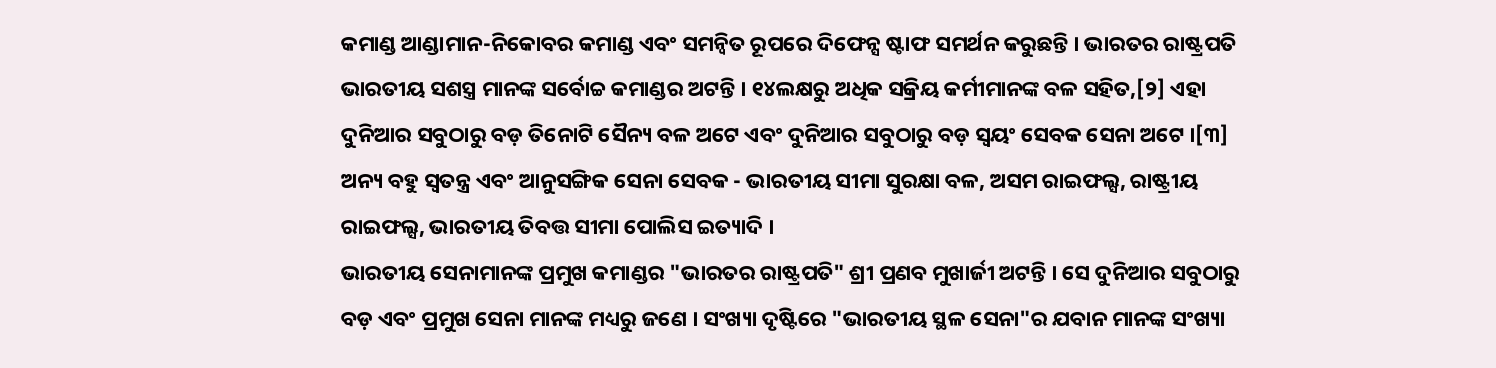କମାଣ୍ଡ ଆଣ୍ଡାମାନ-ନିକୋବର କମାଣ୍ଡ ଏବଂ ସମନ୍ୱିତ ରୂପରେ ଦିଫେନ୍ସ ଷ୍ଟାଫ ସମର୍ଥନ କରୁଛନ୍ତି । ଭାରତର ରାଷ୍ଟ୍ରପତି ଭାରତୀୟ ସଶସ୍ତ୍ର ମାନଙ୍କ ସର୍ବୋଚ୍ଚ କମାଣ୍ଡର ଅଟନ୍ତି । ୧୪ଲକ୍ଷରୁ ଅଧିକ ସକ୍ରିୟ କର୍ମୀମାନଙ୍କ ବଳ ସହିତ,[୨] ଏହା ଦୁନିଆର ସବୁଠାରୁ ବଡ଼ ତିନୋଟି ସୈନ୍ୟ ବଳ ଅଟେ ଏବଂ ଦୁନିଆର ସବୁଠାରୁ ବଡ଼ ସ୍ୱୟଂ ସେବକ ସେନା ଅଟେ ।[୩] ଅନ୍ୟ ବହୁ ସ୍ୱତନ୍ତ୍ର ଏବଂ ଆନୁସଙ୍ଗିକ ସେନା ସେବକ - ଭାରତୀୟ ସୀମା ସୁରକ୍ଷା ବଳ, ଅସମ ରାଇଫଲ୍ସ, ରାଷ୍ଟ୍ରୀୟ ରାଇଫଲ୍ସ, ଭାରତୀୟ ତିବତ୍ତ ସୀମା ପୋଲିସ ଇତ୍ୟାଦି ।
ଭାରତୀୟ ସେନାମାନଙ୍କ ପ୍ରମୁଖ କମାଣ୍ଡର "ଭାରତର ରାଷ୍ଟ୍ରପତି" ଶ୍ରୀ ପ୍ରଣବ ମୁଖାର୍ଜୀ ଅଟନ୍ତି । ସେ ଦୁନିଆର ସବୁଠାରୁ ବଡ଼ ଏବଂ ପ୍ରମୁଖ ସେନା ମାନଙ୍କ ମଧ୍ୟରୁ ଜଣେ । ସଂଖ୍ୟା ଦୃଷ୍ଟିରେ "ଭାରତୀୟ ସ୍ଥଳ ସେନା"ର ଯବାନ ମାନଙ୍କ ସଂଖ୍ୟା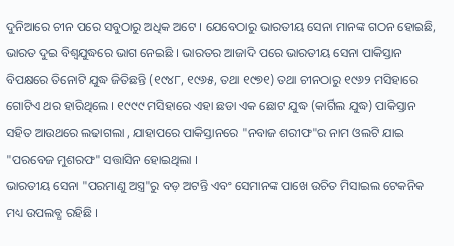ଦୁନିଆରେ ଚୀନ ପରେ ସବୁଠାରୁ ଅଧିକ ଅଟେ । ଯେବେଠାରୁ ଭାରତୀୟ ସେନା ମାନଙ୍କ ଗଠନ ହୋଇଛି, ଭାରତ ଦୁଇ ବିଶ୍ୱଯୁଦ୍ଧରେ ଭାଗ ନେଇଛି । ଭାରତର ଆଜାଦି ପରେ ଭାରତୀୟ ସେନା ପାକିସ୍ତାନ ବିପକ୍ଷରେ ତିନୋଟି ଯୁଦ୍ଧ ଜିତିଛନ୍ତି (୧୯୪୮, ୧୯୬୫, ତଥା ୧୯୭୧) ତଥା ଚୀନଠାରୁ ୧୯୬୨ ମସିହାରେ ଗୋଟିଏ ଥର ହାରିଥିଲେ । ୧୯୯୯ ମସିହାରେ ଏହା ଛଡା ଏକ ଛୋଟ ଯୁଦ୍ଧ (କାର୍ଗିଲ ଯୁଦ୍ଧ) ପାକିସ୍ତାନ ସହିତ ଆଉଥରେ ଲଢାଗଲା , ଯାହାପରେ ପାକିସ୍ତାନରେ "ନବାଜ ଶରୀଫ"ର ନାମ ଓଲଟି ଯାଇ "ପରବେଜ ମୁଶରଫ" ସତ୍ତାସିନ ହୋଇଥିଲା ।
ଭାରତୀୟ ସେନା "ପରମାଣୁ ଅସ୍ତ୍ର"ରୁ ବଡ଼ ଅଟନ୍ତି ଏବଂ ସେମାନଙ୍କ ପାଖେ ଉଚିତ ମିସାଇଲ ଟେକନିକ ମଧ୍ୟ ଉପଲବ୍ଧ ରହିଛି ।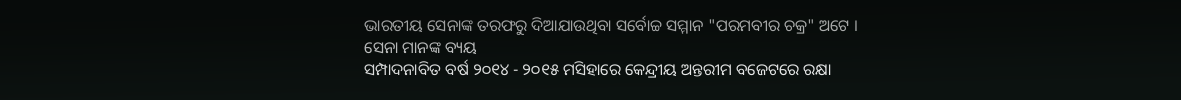ଭାରତୀୟ ସେନାଙ୍କ ତରଫରୁ ଦିଆଯାଉଥିବା ସର୍ବୋଚ୍ଚ ସମ୍ମାନ "ପରମବୀର ଚକ୍ର" ଅଟେ ।
ସେନା ମାନଙ୍କ ବ୍ୟୟ
ସମ୍ପାଦନାବିତ ବର୍ଷ ୨୦୧୪ - ୨୦୧୫ ମସିହାରେ କେନ୍ଦ୍ରୀୟ ଅନ୍ତରୀମ ବଜେଟରେ ରକ୍ଷା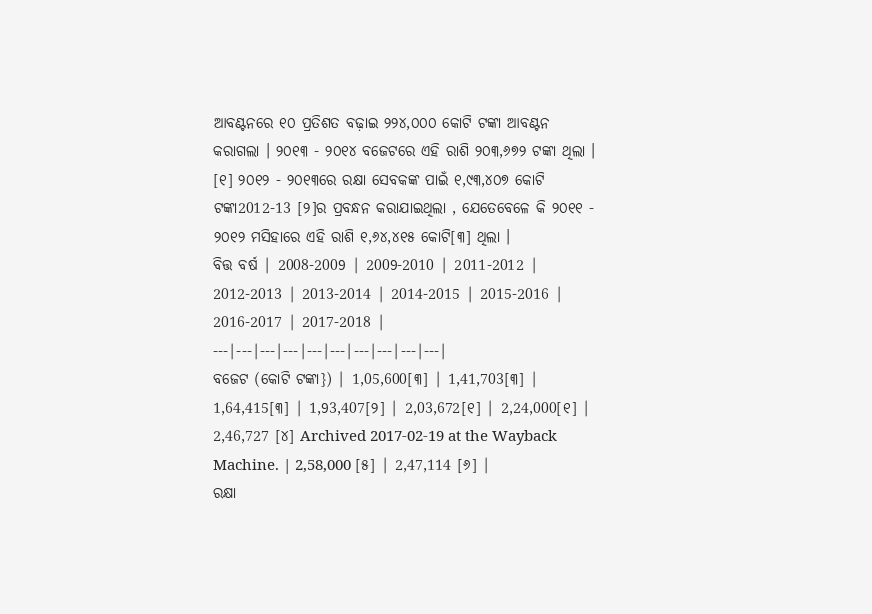ଆବଣ୍ଟନରେ ୧୦ ପ୍ରତିଶତ ବଢ଼ାଇ ୨୨୪,୦୦୦ କୋଟି ଟଙ୍କା ଆବଣ୍ଟନ କରାଗଲା । ୨୦୧୩ - ୨୦୧୪ ବଜେଟରେ ଏହି ରାଶି ୨୦୩,୬୭୨ ଟଙ୍କା ଥିଲା । [୧] ୨୦୧୨ - ୨୦୧୩ରେ ରକ୍ଷା ସେବକଙ୍କ ପାଇଁ ୧,୯୩,୪୦୭ କୋଟି ଟଙ୍କା2012-13 [୨]ର ପ୍ରବନ୍ଧନ କରାଯାଇଥିଲା , ଯେତେବେଳେ କି ୨୦୧୧ - ୨୦୧୨ ମସିହାରେ ଏହି ରାଶି ୧,୬୪,୪୧୫ କୋଟି[୩] ଥିଲା ।
ବିତ୍ତ ବର୍ଷ | 2008-2009 | 2009-2010 | 2011-2012 | 2012-2013 | 2013-2014 | 2014-2015 | 2015-2016 | 2016-2017 | 2017-2018 |
---|---|---|---|---|---|---|---|---|---|
ବଜେଟ (କୋଟି ଟଙ୍କା}) | 1,05,600[୩] | 1,41,703[୩] | 1,64,415[୩] | 1,93,407[୨] | 2,03,672[୧] | 2,24,000[୧] | 2,46,727 [୪] Archived 2017-02-19 at the Wayback Machine. | 2,58,000 [୫] | 2,47,114 [୬] |
ରକ୍ଷା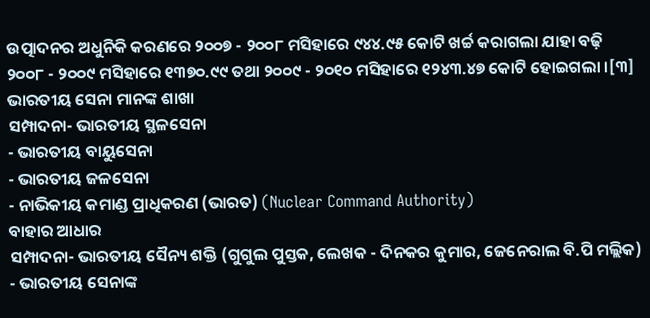ଉତ୍ପାଦନର ଅଧୁନିକି କରଣରେ ୨୦୦୭ - ୨୦୦୮ ମସିହାରେ ୯୪୪.୯୫ କୋଟି ଖର୍ଚ୍ଚ କରାଗଲା ଯାହା ବଢ଼ି ୨୦୦୮ - ୨୦୦୯ ମସିହାରେ ୧୩୭୦.୯୯ ତଥା ୨୦୦୯ - ୨୦୧୦ ମସିହାରେ ୧୨୪୩.୪୭ କୋଟି ହୋଇଗଲା ।[୩]
ଭାରତୀୟ ସେନା ମାନଙ୍କ ଶାଖା
ସମ୍ପାଦନା- ଭାରତୀୟ ସ୍ଥଳସେନା
- ଭାରତୀୟ ବାୟୁସେନା
- ଭାରତୀୟ ଜଳସେନା
- ନାଭିକୀୟ କମାଣ୍ଡ ପ୍ରାଧିକରଣ (ଭାରତ) (Nuclear Command Authority)
ବାହାର ଆଧାର
ସମ୍ପାଦନା- ଭାରତୀୟ ସୈନ୍ୟ ଶକ୍ତି (ଗୁଗୁଲ ପୁସ୍ତକ, ଲେଖକ - ଦିନକର କୁମାର, ଜେନେରାଲ ବି.ପି ମଲ୍ଲିକ)
- ଭାରତୀୟ ସେନାଙ୍କ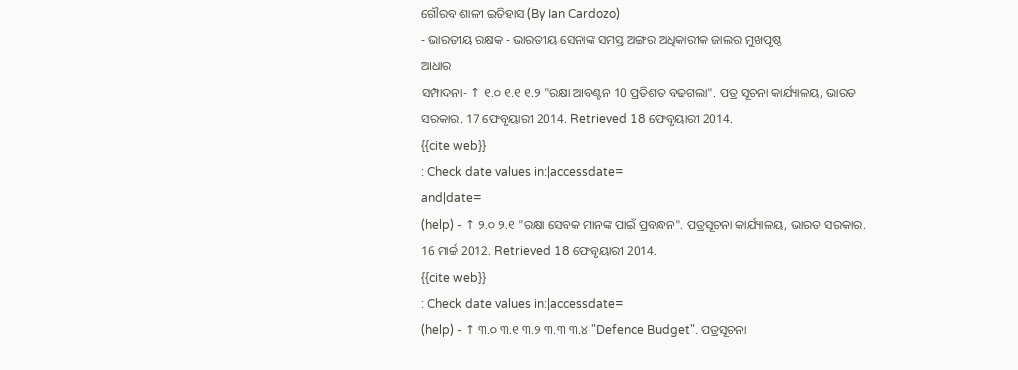ଗୌରବ ଶାଳୀ ଇତିହାସ (By Ian Cardozo)
- ଭାରତୀୟ ରକ୍ଷକ - ଭାରତୀୟ ସେନାଙ୍କ ସମସ୍ତ ଅଙ୍ଗର ଅଧିକାରୀକ ଜାଲର ମୁଖପୃଷ୍ଠ
ଆଧାର
ସମ୍ପାଦନା- ↑ ୧.୦ ୧.୧ ୧.୨ "ରକ୍ଷା ଆବଣ୍ଟନ 10 ପ୍ରତିଶତ ବଢଗଲା". ପତ୍ର ସୂଚନା କାର୍ଯ୍ୟାଳୟ, ଭାରତ ସରକାର. 17 ଫେବୃୟାରୀ 2014. Retrieved 18 ଫେବୃୟାରୀ 2014.
{{cite web}}
: Check date values in:|accessdate=
and|date=
(help) - ↑ ୨.୦ ୨.୧ "ରକ୍ଷା ସେବକ ମାନଙ୍କ ପାଇଁ ପ୍ରବନ୍ଧନ". ପତ୍ରସୂଚନା କାର୍ଯ୍ୟାଳୟ, ଭାରତ ସରକାର. 16 ମାର୍ଚ୍ଚ 2012. Retrieved 18 ଫେବୃୟାରୀ 2014.
{{cite web}}
: Check date values in:|accessdate=
(help) - ↑ ୩.୦ ୩.୧ ୩.୨ ୩.୩ ୩.୪ "Defence Budget". ପତ୍ରସୂଚନା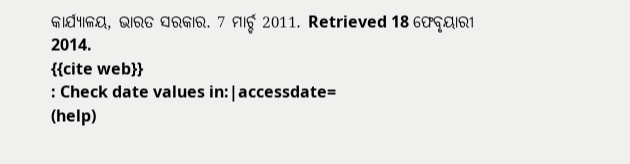କାର୍ଯ୍ୟାଳୟ, ଭାରତ ସରକାର. 7 ମାର୍ଚ୍ଚ 2011. Retrieved 18 ଫେବୃୟାରୀ 2014.
{{cite web}}
: Check date values in:|accessdate=
(help)